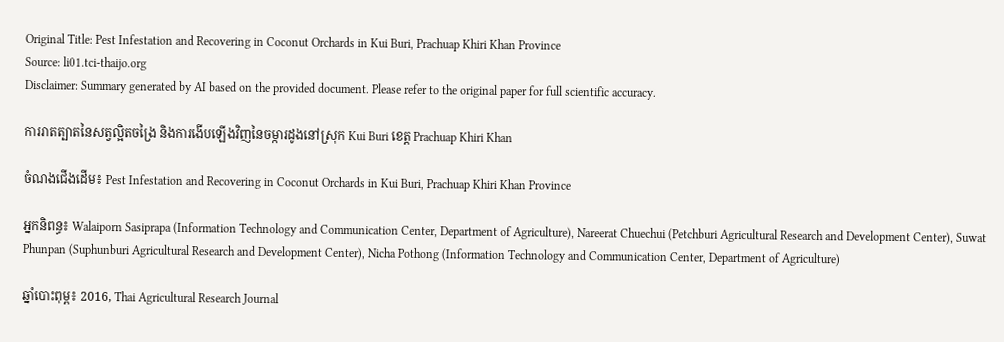Original Title: Pest Infestation and Recovering in Coconut Orchards in Kui Buri, Prachuap Khiri Khan Province
Source: li01.tci-thaijo.org
Disclaimer: Summary generated by AI based on the provided document. Please refer to the original paper for full scientific accuracy.

ការរាតត្បាតនៃសត្វល្អិតចង្រៃ និងការងើបឡើងវិញនៃចម្ការដូងនៅស្រុក Kui Buri ខេត្ត Prachuap Khiri Khan

ចំណងជើងដើម៖ Pest Infestation and Recovering in Coconut Orchards in Kui Buri, Prachuap Khiri Khan Province

អ្នកនិពន្ធ៖ Walaiporn Sasiprapa (Information Technology and Communication Center, Department of Agriculture), Nareerat Chuechui (Petchburi Agricultural Research and Development Center), Suwat Phunpan (Suphunburi Agricultural Research and Development Center), Nicha Pothong (Information Technology and Communication Center, Department of Agriculture)

ឆ្នាំបោះពុម្ព៖ 2016, Thai Agricultural Research Journal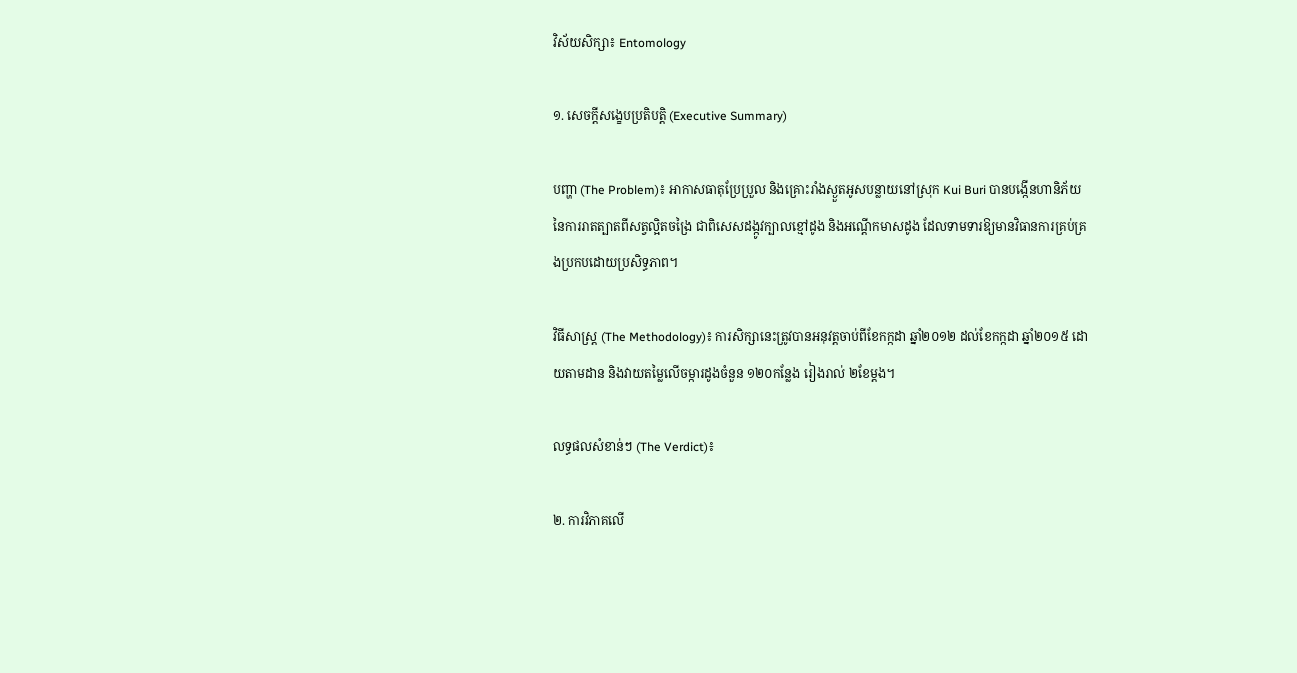វិស័យសិក្សា៖ Entomology

១. សេចក្តីសង្ខេបប្រតិបត្តិ (Executive Summary)

បញ្ហា (The Problem)៖ អាកាសធាតុប្រែប្រួល និងគ្រោះរាំងស្ងួតអូសបន្លាយនៅស្រុក Kui Buri បានបង្កើនហានិភ័យនៃការរាតត្បាតពីសត្វល្អិតចង្រៃ ជាពិសេសដង្កូវក្បាលខ្មៅដូង និងអណ្ដើកមាសដូង ដែលទាមទារឱ្យមានវិធានការគ្រប់គ្រងប្រកបដោយប្រសិទ្ធភាព។

វិធីសាស្ត្រ (The Methodology)៖ ការសិក្សានេះត្រូវបានអនុវត្តចាប់ពីខែកក្កដា ឆ្នាំ២០១២ ដល់ខែកក្កដា ឆ្នាំ២០១៥ ដោយតាមដាន និងវាយតម្លៃលើចម្ការដូងចំនួន ១២០កន្លែង រៀងរាល់ ២ខែម្តង។

លទ្ធផលសំខាន់ៗ (The Verdict)៖

២. ការវិភាគលើ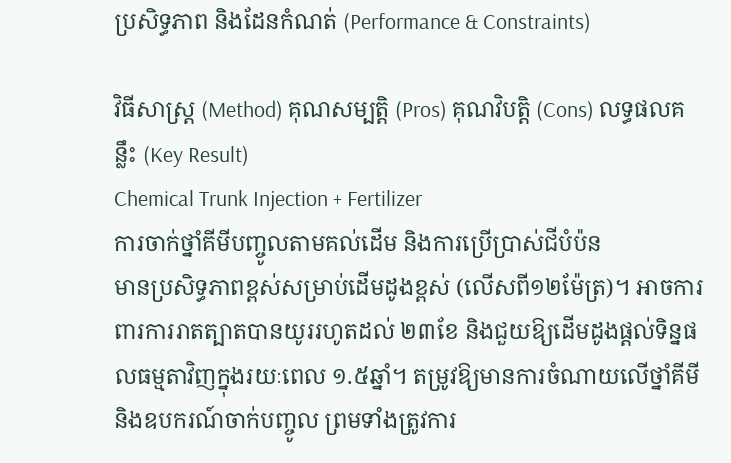ប្រសិទ្ធភាព និងដែនកំណត់ (Performance & Constraints)

វិធីសាស្ត្រ (Method) គុណសម្បត្តិ (Pros) គុណវិបត្តិ (Cons) លទ្ធផលគន្លឹះ (Key Result)
Chemical Trunk Injection + Fertilizer
ការចាក់ថ្នាំគីមីបញ្ចូលតាមគល់ដើម និងការប្រើប្រាស់ជីបំប៉ន
មានប្រសិទ្ធភាពខ្ពស់សម្រាប់ដើមដូងខ្ពស់ (លើសពី១២ម៉ែត្រ)។ អាចការពារការរាតត្បាតបានយូររហូតដល់ ២៣ខែ និងជួយឱ្យដើមដូងផ្តល់ទិន្នផលធម្មតាវិញក្នុងរយៈពេល ១.៥ឆ្នាំ។ តម្រូវឱ្យមានការចំណាយលើថ្នាំគីមីនិងឧបករណ៍ចាក់បញ្ចូល ព្រមទាំងត្រូវការ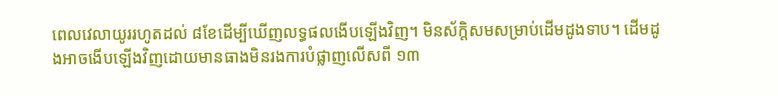ពេលវេលាយូររហូតដល់ ៨ខែដើម្បីឃើញលទ្ធផលងើបឡើងវិញ។ មិនស័ក្តិសមសម្រាប់ដើមដូងទាប។ ដើមដូងអាចងើបឡើងវិញដោយមានធាងមិនរងការបំផ្លាញលើសពី ១៣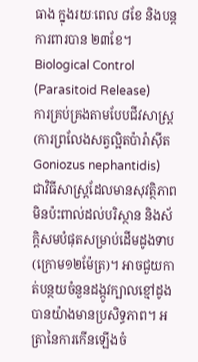ធាង ក្នុងរយៈពេល ៨ខែ និងបន្តការពារបាន ២៣ខែ។
Biological Control (Parasitoid Release)
ការគ្រប់គ្រងតាមបែបជីវសាស្រ្ត (ការព្រលែងសត្វល្អិតប៉ារ៉ាស៊ីត Goniozus nephantidis)
ជាវិធីសាស្រ្តដែលមានសុវត្ថិភាព មិនប៉ះពាល់ដល់បរិស្ថាន និងស័ក្តិសមបំផុតសម្រាប់ដើមដូងទាប (ក្រោម១២ម៉ែត្រ)។ អាចជួយកាត់បន្ថយចំនួនដង្កូវក្បាលខ្មៅដូងបានយ៉ាងមានប្រសិទ្ធភាព។ អត្រានៃការកើនឡើងចំ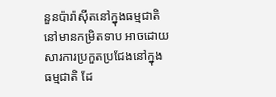នួនប៉ារ៉ាស៊ីតនៅក្នុងធម្មជាតិនៅមានកម្រិតទាប អាចដោយសារការប្រកួតប្រជែងនៅក្នុងធម្មជាតិ ដែ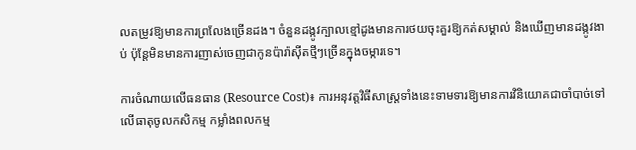លតម្រូវឱ្យមានការព្រលែងច្រើនដង។ ចំនួនដង្កូវក្បាលខ្មៅដូងមានការថយចុះគួរឱ្យកត់សម្គាល់ និងឃើញមានដង្កូវងាប់ ប៉ុន្តែមិនមានការញាស់ចេញជាកូនប៉ារ៉ាស៊ីតថ្មីៗច្រើនក្នុងចម្ការទេ។

ការចំណាយលើធនធាន (Resource Cost)៖ ការអនុវត្តវិធីសាស្រ្តទាំងនេះទាមទារឱ្យមានការវិនិយោគជាចាំបាច់ទៅលើធាតុចូលកសិកម្ម កម្លាំងពលកម្ម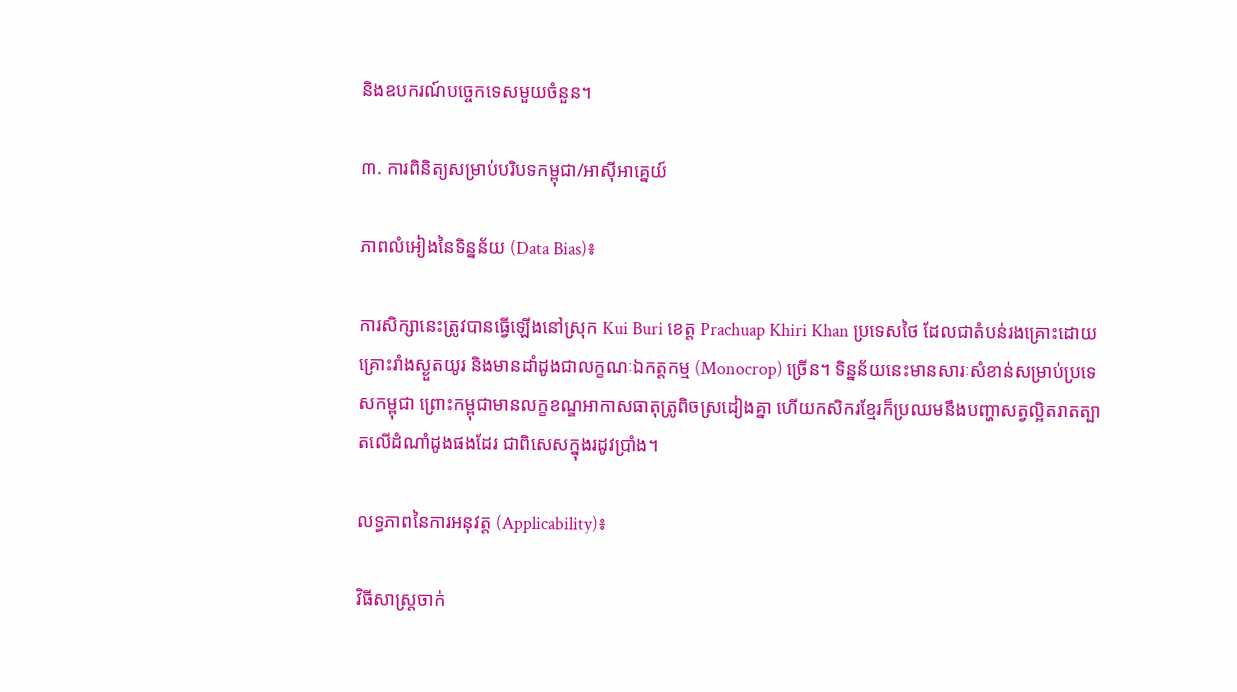និងឧបករណ៍បច្ចេកទេសមួយចំនួន។

៣. ការពិនិត្យសម្រាប់បរិបទកម្ពុជា/អាស៊ីអាគ្នេយ៍

ភាពលំអៀងនៃទិន្នន័យ (Data Bias)៖

ការសិក្សានេះត្រូវបានធ្វើឡើងនៅស្រុក Kui Buri ខេត្ត Prachuap Khiri Khan ប្រទេសថៃ ដែលជាតំបន់រងគ្រោះដោយគ្រោះរាំងស្ងួតយូរ និងមានដាំដូងជាលក្ខណៈឯកត្តកម្ម (Monocrop) ច្រើន។ ទិន្នន័យនេះមានសារៈសំខាន់សម្រាប់ប្រទេសកម្ពុជា ព្រោះកម្ពុជាមានលក្ខខណ្ឌអាកាសធាតុត្រូពិចស្រដៀងគ្នា ហើយកសិករខ្មែរក៏ប្រឈមនឹងបញ្ហាសត្វល្អិតរាតត្បាតលើដំណាំដូងផងដែរ ជាពិសេសក្នុងរដូវប្រាំង។

លទ្ធភាពនៃការអនុវត្ត (Applicability)៖

វិធីសាស្រ្តចាក់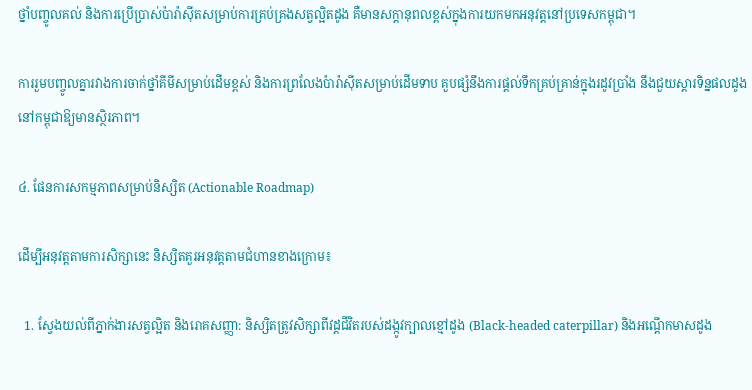ថ្នាំបញ្ចូលគល់ និងការប្រើប្រាស់ប៉ារ៉ាស៊ីតសម្រាប់ការគ្រប់គ្រងសត្វល្អិតដូង គឺមានសក្តានុពលខ្ពស់ក្នុងការយកមកអនុវត្តនៅប្រទេសកម្ពុជា។

ការរួមបញ្ចូលគ្នារវាងការចាក់ថ្នាំគីមីសម្រាប់ដើមខ្ពស់ និងការព្រលែងប៉ារ៉ាស៊ីតសម្រាប់ដើមទាប គួបផ្សំនឹងការផ្តល់ទឹកគ្រប់គ្រាន់ក្នុងរដូវប្រាំង នឹងជួយស្តារទិន្នផលដូងនៅកម្ពុជាឱ្យមានស្ថិរភាព។

៤. ផែនការសកម្មភាពសម្រាប់និស្សិត (Actionable Roadmap)

ដើម្បីអនុវត្តតាមការសិក្សានេះ និស្សិតគួរអនុវត្តតាមជំហានខាងក្រោម៖

  1. ស្វែងយល់ពីភ្នាក់ងារសត្វល្អិត និងរោគសញ្ញា: និស្សិតត្រូវសិក្សាពីវដ្តជីវិតរបស់ដង្កូវក្បាលខ្មៅដូង (Black-headed caterpillar) និងអណ្ដើកមាសដូង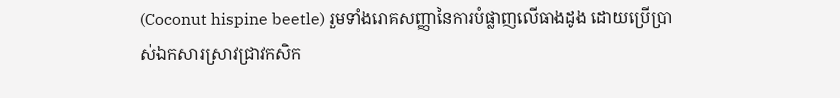(Coconut hispine beetle) រួមទាំងរោគសញ្ញានៃការបំផ្លាញលើធាងដូង ដោយប្រើប្រាស់ឯកសារស្រាវជ្រាវកសិក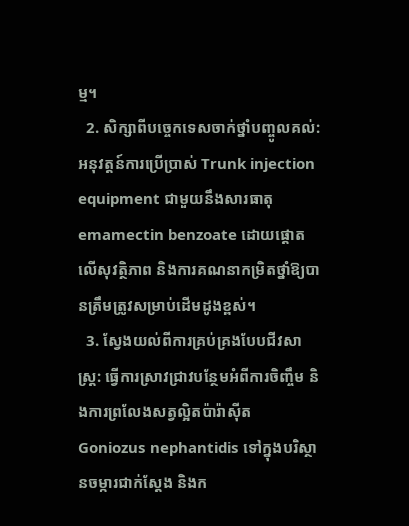ម្ម។
  2. សិក្សាពីបច្ចេកទេសចាក់ថ្នាំបញ្ចូលគល់: អនុវត្តន៍ការប្រើប្រាស់ Trunk injection equipment ជាមួយនឹងសារធាតុ emamectin benzoate ដោយផ្តោតលើសុវត្ថិភាព និងការគណនាកម្រិតថ្នាំឱ្យបានត្រឹមត្រូវសម្រាប់ដើមដូងខ្ពស់។
  3. ស្វែងយល់ពីការគ្រប់គ្រងបែបជីវសាស្រ្ត: ធ្វើការស្រាវជ្រាវបន្ថែមអំពីការចិញ្ចឹម និងការព្រលែងសត្វល្អិតប៉ារ៉ាស៊ីត Goniozus nephantidis ទៅក្នុងបរិស្ថានចម្ការជាក់ស្តែង និងក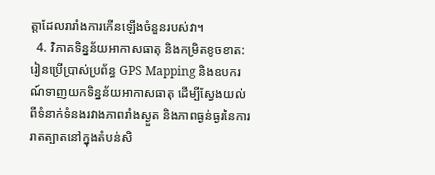ត្តាដែលរារាំងការកើនឡើងចំនួនរបស់វា។
  4. វិភាគទិន្នន័យអាកាសធាតុ និងកម្រិតខូចខាត: រៀនប្រើប្រាស់ប្រព័ន្ធ GPS Mapping និងឧបករណ៍ទាញយកទិន្នន័យអាកាសធាតុ ដើម្បីស្វែងយល់ពីទំនាក់ទំនងរវាងភាពរាំងស្ងួត និងភាពធ្ងន់ធ្ងរនៃការរាតត្បាតនៅក្នុងតំបន់សិ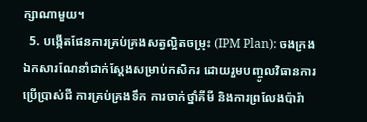ក្សាណាមួយ។
  5. បង្កើតផែនការគ្រប់គ្រងសត្វល្អិតចម្រុះ (IPM Plan): ចងក្រងឯកសារណែនាំជាក់ស្តែងសម្រាប់កសិករ ដោយរួមបញ្ចូលវិធានការប្រើប្រាស់ជី ការគ្រប់គ្រងទឹក ការចាក់ថ្នាំគីមី និងការព្រលែងប៉ារ៉ា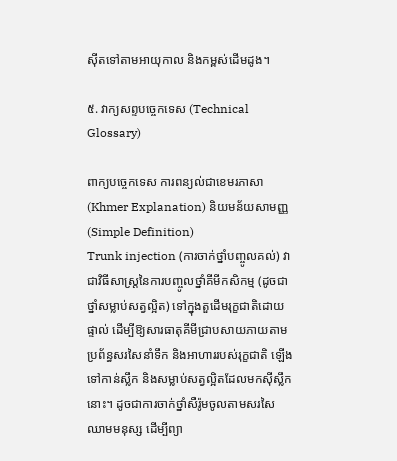ស៊ីតទៅតាមអាយុកាល និងកម្ពស់ដើមដូង។

៥. វាក្យសព្ទបច្ចេកទេស (Technical Glossary)

ពាក្យបច្ចេកទេស ការពន្យល់ជាខេមរភាសា (Khmer Explanation) និយមន័យសាមញ្ញ (Simple Definition)
Trunk injection (ការចាក់ថ្នាំបញ្ចូលគល់) វាជាវិធីសាស្រ្តនៃការបញ្ចូលថ្នាំគីមីកសិកម្ម (ដូចជាថ្នាំសម្លាប់សត្វល្អិត) ទៅក្នុងតួដើមរុក្ខជាតិដោយផ្ទាល់ ដើម្បីឱ្យសារធាតុគីមីជ្រាបសាយភាយតាមប្រព័ន្ធសរសៃនាំទឹក និងអាហាររបស់រុក្ខជាតិ ឡើងទៅកាន់ស្លឹក និងសម្លាប់សត្វល្អិតដែលមកស៊ីស្លឹកនោះ។ ដូចជាការចាក់ថ្នាំសឺរ៉ូមចូលតាមសរសៃឈាមមនុស្ស ដើម្បីព្យា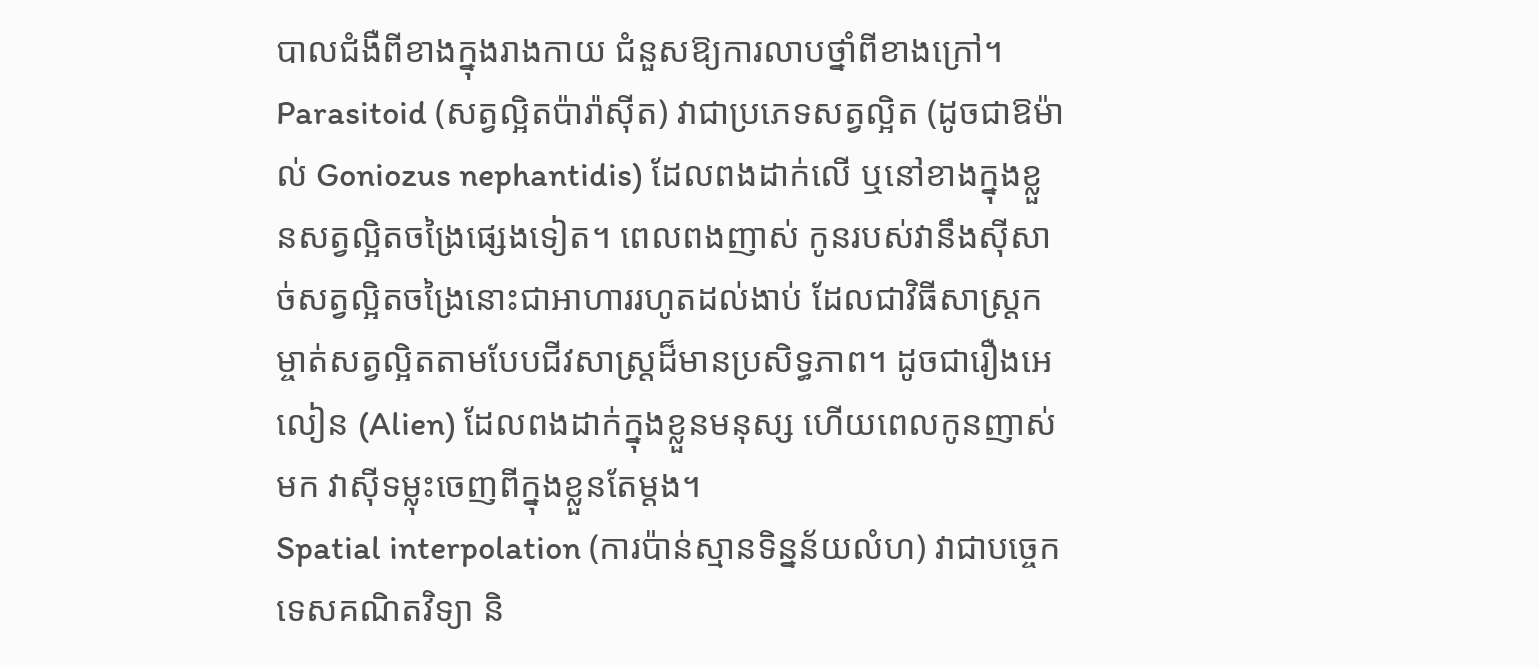បាលជំងឺពីខាងក្នុងរាងកាយ ជំនួសឱ្យការលាបថ្នាំពីខាងក្រៅ។
Parasitoid (សត្វល្អិតប៉ារ៉ាស៊ីត) វាជាប្រភេទសត្វល្អិត (ដូចជាឱម៉ាល់ Goniozus nephantidis) ដែលពងដាក់លើ ឬនៅខាងក្នុងខ្លួនសត្វល្អិតចង្រៃផ្សេងទៀត។ ពេលពងញាស់ កូនរបស់វានឹងស៊ីសាច់សត្វល្អិតចង្រៃនោះជាអាហាររហូតដល់ងាប់ ដែលជាវិធីសាស្រ្តកម្ចាត់សត្វល្អិតតាមបែបជីវសាស្រ្តដ៏មានប្រសិទ្ធភាព។ ដូចជារឿងអេលៀន (Alien) ដែលពងដាក់ក្នុងខ្លួនមនុស្ស ហើយពេលកូនញាស់មក វាស៊ីទម្លុះចេញពីក្នុងខ្លួនតែម្តង។
Spatial interpolation (ការប៉ាន់ស្មានទិន្នន័យលំហ) វាជាបច្ចេកទេសគណិតវិទ្យា និ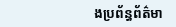ងប្រព័ន្ធព័ត៌មា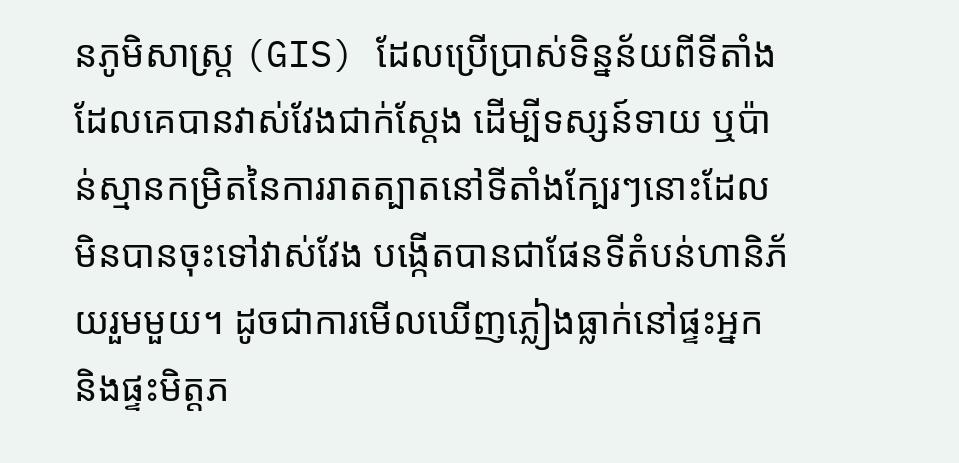នភូមិសាស្រ្ត (GIS) ដែលប្រើប្រាស់ទិន្នន័យពីទីតាំងដែលគេបានវាស់វែងជាក់ស្តែង ដើម្បីទស្សន៍ទាយ ឬប៉ាន់ស្មានកម្រិតនៃការរាតត្បាតនៅទីតាំងក្បែរៗនោះដែលមិនបានចុះទៅវាស់វែង បង្កើតបានជាផែនទីតំបន់ហានិភ័យរួមមួយ។ ដូចជាការមើលឃើញភ្លៀងធ្លាក់នៅផ្ទះអ្នក និងផ្ទះមិត្តភ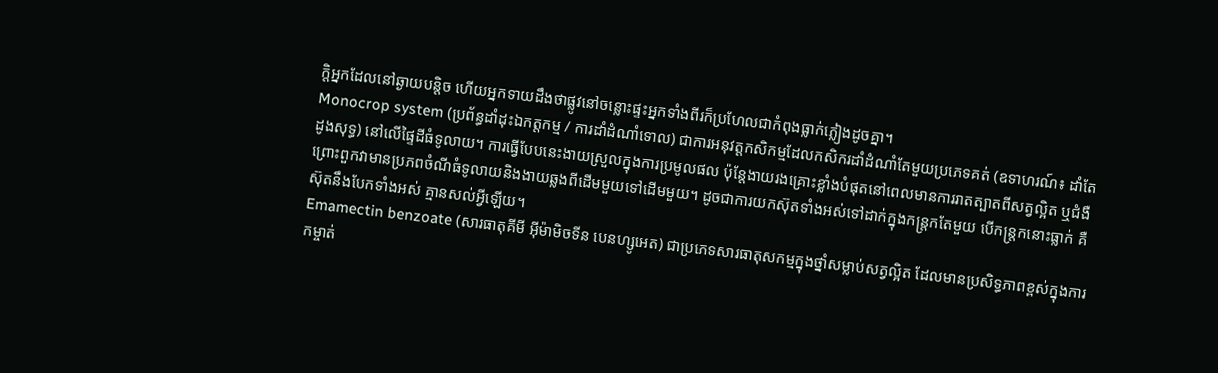ក្តិអ្នកដែលនៅឆ្ងាយបន្តិច ហើយអ្នកទាយដឹងថាផ្លូវនៅចន្លោះផ្ទះអ្នកទាំងពីរក៏ប្រហែលជាកំពុងធ្លាក់ភ្លៀងដូចគ្នា។
Monocrop system (ប្រព័ន្ធដាំដុះឯកត្តកម្ម / ការដាំដំណាំទោល) ជាការអនុវត្តកសិកម្មដែលកសិករដាំដំណាំតែមួយប្រភេទគត់ (ឧទាហរណ៍៖ ដាំតែដូងសុទ្ធ) នៅលើផ្ទៃដីធំទូលាយ។ ការធ្វើបែបនេះងាយស្រួលក្នុងការប្រមូលផល ប៉ុន្តែងាយរងគ្រោះខ្លាំងបំផុតនៅពេលមានការរាតត្បាតពីសត្វល្អិត ឬជំងឺ ព្រោះពួកវាមានប្រភពចំណីធំទូលាយនិងងាយឆ្លងពីដើមមួយទៅដើមមួយ។ ដូចជាការយកស៊ុតទាំងអស់ទៅដាក់ក្នុងកន្ត្រកតែមួយ បើកន្ត្រកនោះធ្លាក់ គឺស៊ុតនឹងបែកទាំងអស់ គ្មានសល់អ្វីឡើយ។
Emamectin benzoate (សារធាតុគីមី អ៊ីម៉ាមិចទីន បេនហ្សូអេត) ជាប្រភេទសារធាតុសកម្មក្នុងថ្នាំសម្លាប់សត្វល្អិត ដែលមានប្រសិទ្ធភាពខ្ពស់ក្នុងការកម្ចាត់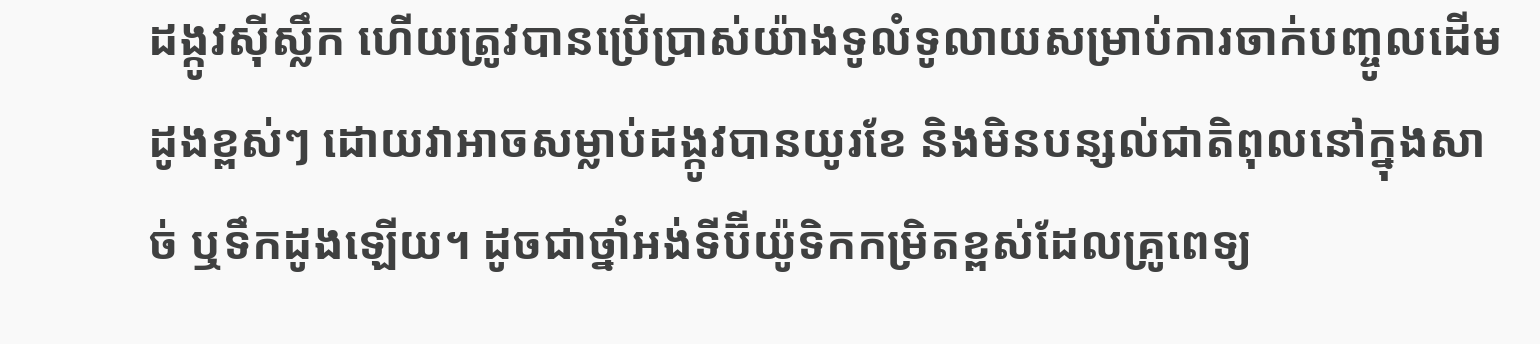ដង្កូវស៊ីស្លឹក ហើយត្រូវបានប្រើប្រាស់យ៉ាងទូលំទូលាយសម្រាប់ការចាក់បញ្ចូលដើមដូងខ្ពស់ៗ ដោយវាអាចសម្លាប់ដង្កូវបានយូរខែ និងមិនបន្សល់ជាតិពុលនៅក្នុងសាច់ ឬទឹកដូងឡើយ។ ដូចជាថ្នាំអង់ទីប៊ីយ៉ូទិកកម្រិតខ្ពស់ដែលគ្រូពេទ្យ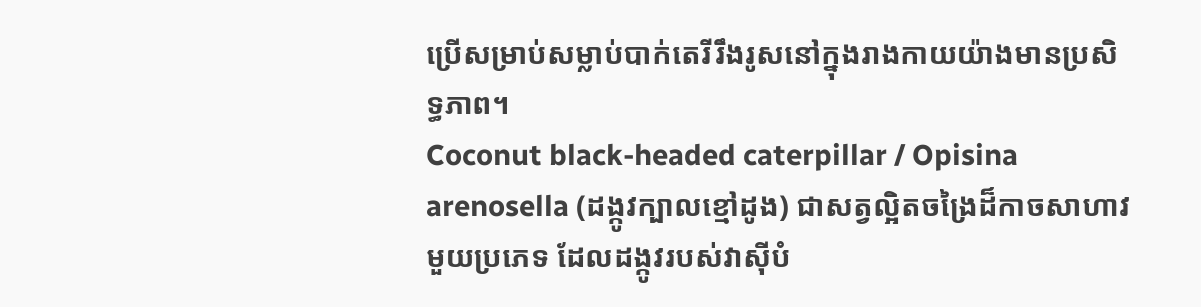ប្រើសម្រាប់សម្លាប់បាក់តេរីរឹងរូសនៅក្នុងរាងកាយយ៉ាងមានប្រសិទ្ធភាព។
Coconut black-headed caterpillar / Opisina arenosella (ដង្កូវក្បាលខ្មៅដូង) ជាសត្វល្អិតចង្រៃដ៏កាចសាហាវមួយប្រភេទ ដែលដង្កូវរបស់វាស៊ីបំ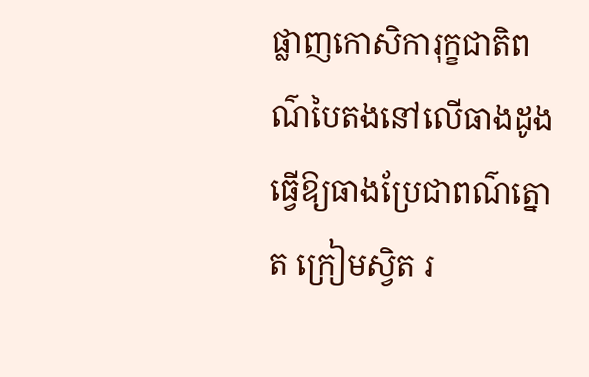ផ្លាញកោសិការុក្ខជាតិពណ៌បៃតងនៅលើធាងដូង ធ្វើឱ្យធាងប្រែជាពណ៌ត្នោត ក្រៀមស្វិត រ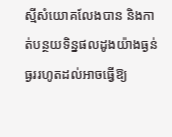ស្មីសំយោគលែងបាន និងកាត់បន្ថយទិន្នផលដូងយ៉ាងធ្ងន់ធ្ងររហូតដល់អាចធ្វើឱ្យ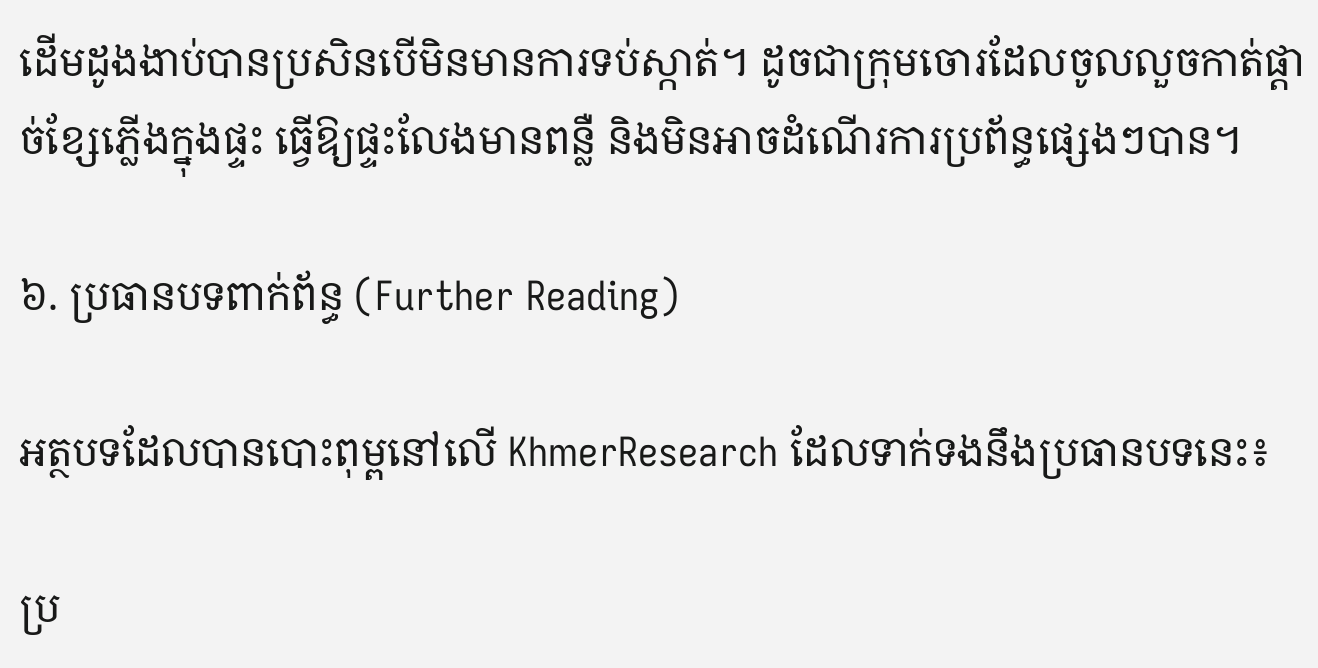ដើមដូងងាប់បានប្រសិនបើមិនមានការទប់ស្កាត់។ ដូចជាក្រុមចោរដែលចូលលួចកាត់ផ្តាច់ខ្សែភ្លើងក្នុងផ្ទះ ធ្វើឱ្យផ្ទះលែងមានពន្លឺ និងមិនអាចដំណើរការប្រព័ន្ធផ្សេងៗបាន។

៦. ប្រធានបទពាក់ព័ន្ធ (Further Reading)

អត្ថបទដែលបានបោះពុម្ពនៅលើ KhmerResearch ដែលទាក់ទងនឹងប្រធានបទនេះ៖

ប្រ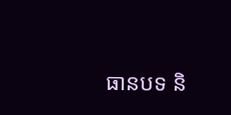ធានបទ និ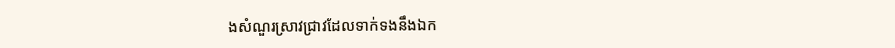ងសំណួរស្រាវជ្រាវដែលទាក់ទងនឹងឯក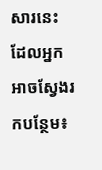សារនេះ ដែលអ្នកអាចស្វែងរកបន្ថែម៖